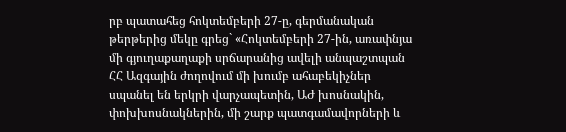րբ պատահեց հոկտեմբերի 27-ը, գերմանական թերթերից մեկը գրեց` «Հոկտեմբերի 27-ին, առափնյա մի գյուղաքաղաքի սրճարանից ավելի անպաշտպան ՀՀ Ազգային ժողովում մի խումբ ահաբեկիչներ սպանել են երկրի վարչապետին, ԱԺ խոսնակին, փոխխոսնակներին, մի շարք պատգամավորների և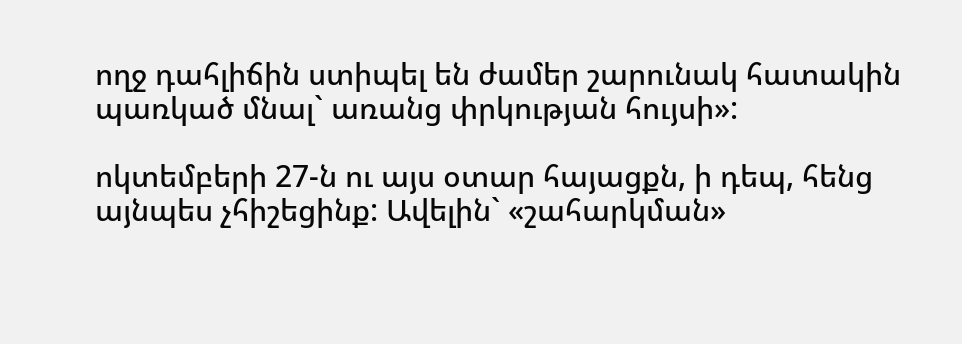ողջ դահլիճին ստիպել են ժամեր շարունակ հատակին պառկած մնալ` առանց փրկության հույսի»:

ոկտեմբերի 27-ն ու այս օտար հայացքն, ի դեպ, հենց այնպես չհիշեցինք: Ավելին` «շահարկման»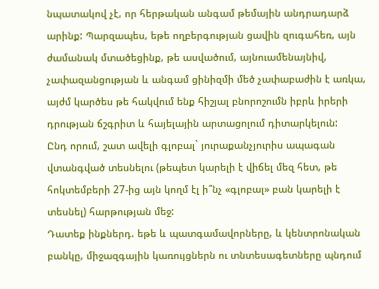նպատակով չէ, որ հերթական անգամ թեմային անդրադարձ արինք: Պարզապես, եթե ողբերգության ցավին զուգահեռ, այն ժամանակ մտածեցինք, թե ասվածում, այնուամենայնիվ, չափազանցության և անգամ ցինիզմի մեծ չափաբաժին է առկա, այժմ կարծես թե հակվում ենք հիշյալ բնորոշումն իբրև իրերի դրության ճշգրիտ և հայելային արտացոլում դիտարկելուն:
Ընդ որում, շատ ավելի գլոբալ` յուրաքանչյուրիս ապագան վտանգված տեսնելու (թեպետ կարելի է վիճել մեզ հետ, թե հոկտեմբերի 27-ից այն կողմ էլ ի՞նչ «գլոբալ» բան կարելի է տեսնել) հարթության մեջ:
Դատեք ինքներդ. եթե և պատգամավորները, և կենտրոնական բանկը, միջազգային կառույցներն ու տնտեսագետները պնդում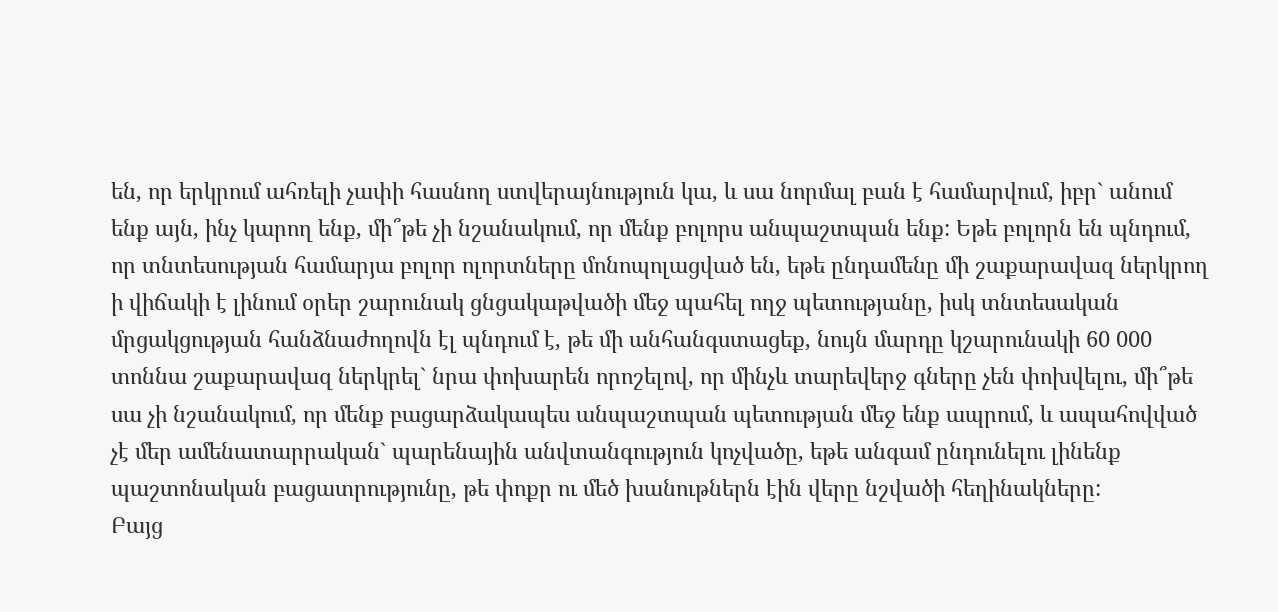են, որ երկրում ահռելի չափի հասնող ստվերայնություն կա, և սա նորմալ բան է համարվում, իբր` անում ենք այն, ինչ կարող ենք, մի՞թե չի նշանակում, որ մենք բոլորս անպաշտպան ենք: Եթե բոլորն են պնդում, որ տնտեսության համարյա բոլոր ոլորտները մոնոպոլացված են, եթե ընդամենը մի շաքարավազ ներկրող ի վիճակի է լինում օրեր շարունակ ցնցակաթվածի մեջ պահել ողջ պետությանը, իսկ տնտեսական մրցակցության հանձնաժողովն էլ պնդում է, թե մի անհանգստացեք, նույն մարդը կշարունակի 60 000 տոննա շաքարավազ ներկրել` նրա փոխարեն որոշելով, որ մինչև տարեվերջ գները չեն փոխվելու, մի՞թե սա չի նշանակում, որ մենք բացարձակապես անպաշտպան պետության մեջ ենք ապրում, և ապահովված չէ մեր ամենատարրական` պարենային անվտանգություն կոչվածը, եթե անգամ ընդունելու լինենք պաշտոնական բացատրությունը, թե փոքր ու մեծ խանութներն էին վերը նշվածի հեղինակները:
Բայց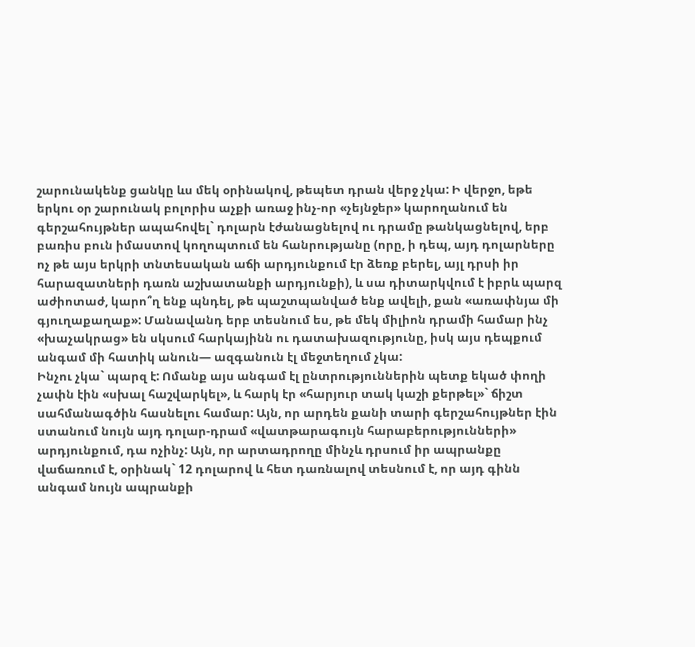շարունակենք ցանկը ևս մեկ օրինակով, թեպետ դրան վերջ չկա: Ի վերջո, եթե երկու օր շարունակ բոլորիս աչքի առաջ ինչ-որ «չեյնջեր» կարողանում են գերշահույթներ ապահովել` դոլարն էժանացնելով ու դրամը թանկացնելով, երբ բառիս բուն իմաստով կողոպտում են հանրությանը (որը, ի դեպ, այդ դոլարները ոչ թե այս երկրի տնտեսական աճի արդյունքում էր ձեռք բերել, այլ դրսի իր հարազատների դառն աշխատանքի արդյունքի), և սա դիտարկվում է իբրև պարզ աժիոտաժ, կարո՞ղ ենք պնդել, թե պաշտպանված ենք ավելի, քան «առափնյա մի գյուղաքաղաք»: Մանավանդ երբ տեսնում ես, թե մեկ միլիոն դրամի համար ինչ «խաչակրաց» են սկսում հարկայինն ու դատախազությունը, իսկ այս դեպքում անգամ մի հատիկ անուն— ազգանուն էլ մեջտեղում չկա:
Ինչու չկա` պարզ է: Ոմանք այս անգամ էլ ընտրություններին պետք եկած փողի չափն էին «սխալ հաշվարկել», և հարկ էր «հարյուր տակ կաշի քերթել»` ճիշտ սահմանագծին հասնելու համար: Այն, որ արդեն քանի տարի գերշահույթներ էին ստանում նույն այդ դոլար-դրամ «վատթարագույն հարաբերությունների» արդյունքում, դա ոչինչ: Այն, որ արտադրողը մինչև դրսում իր ապրանքը վաճառում է, օրինակ` 12 դոլարով և հետ դառնալով տեսնում է, որ այդ գինն անգամ նույն ապրանքի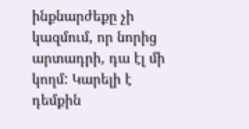ինքնարժեքը չի կազմում, որ նորից արտադրի, դա էլ մի կողմ: Կարելի է դեմքին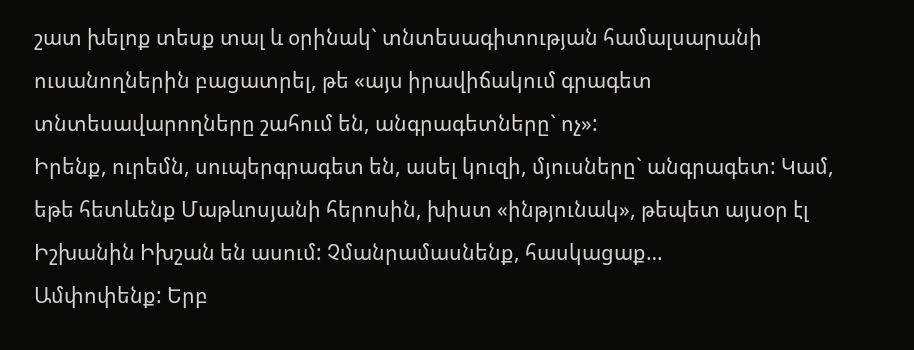շատ խելոք տեսք տալ և օրինակ` տնտեսագիտության համալսարանի ուսանողներին բացատրել, թե «այս իրավիճակում գրագետ տնտեսավարողները շահում են, անգրագետները` ոչ»:
Իրենք, ուրեմն, սուպերգրագետ են, ասել կուզի, մյուսները` անգրագետ: Կամ, եթե հետևենք Մաթևոսյանի հերոսին, խիստ «ինթյունակ», թեպետ այսօր էլ Իշխանին Իխշան են ասում: Չմանրամասնենք, հասկացաք…
Ամփոփենք: Երբ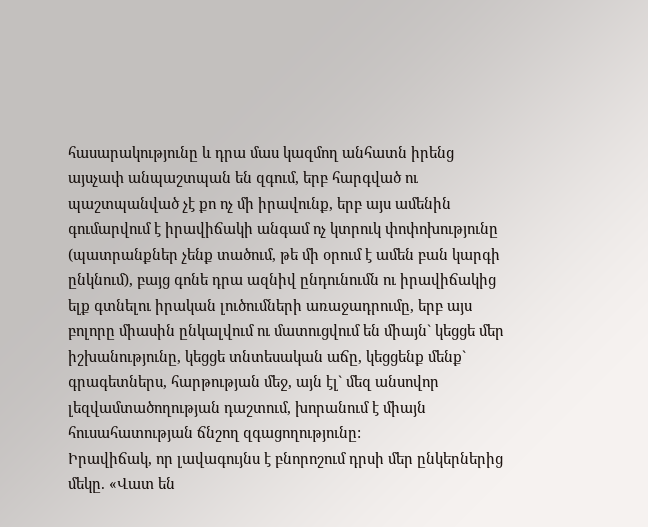հասարակությունը և դրա մաս կազմող անհատն իրենց այսչափ անպաշտպան են զգում, երբ հարգված ու պաշտպանված չէ քո ոչ մի իրավունք, երբ այս ամենին գումարվում է իրավիճակի անգամ ոչ կտրուկ փոփոխությունը (պատրանքներ չենք տածում, թե մի օրում է ամեն բան կարգի ընկնում), բայց գոնե դրա ազնիվ ընդունումն ու իրավիճակից ելք գտնելու իրական լուծումների առաջադրումը, երբ այս բոլորը միասին ընկալվում ու մատուցվում են միայն` կեցցե մեր իշխանությունը, կեցցե տնտեսական աճը, կեցցենք մենք` գրագետներս, հարթության մեջ, այն էլ` մեզ անսովոր լեզվամտածողության դաշտում, խորանում է միայն հուսահատության ճնշող զգացողությունը:
Իրավիճակ, որ լավագույնս է բնորոշում դրսի մեր ընկերներից մեկը. «Վատ են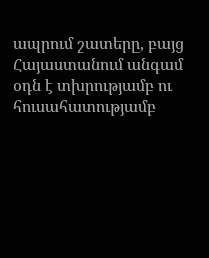ապրում շատերը, բայց Հայաստանում անգամ օդն է տխրությամբ ու հուսահատությամբ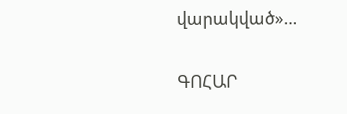վարակված»…

ԳՈՀԱՐ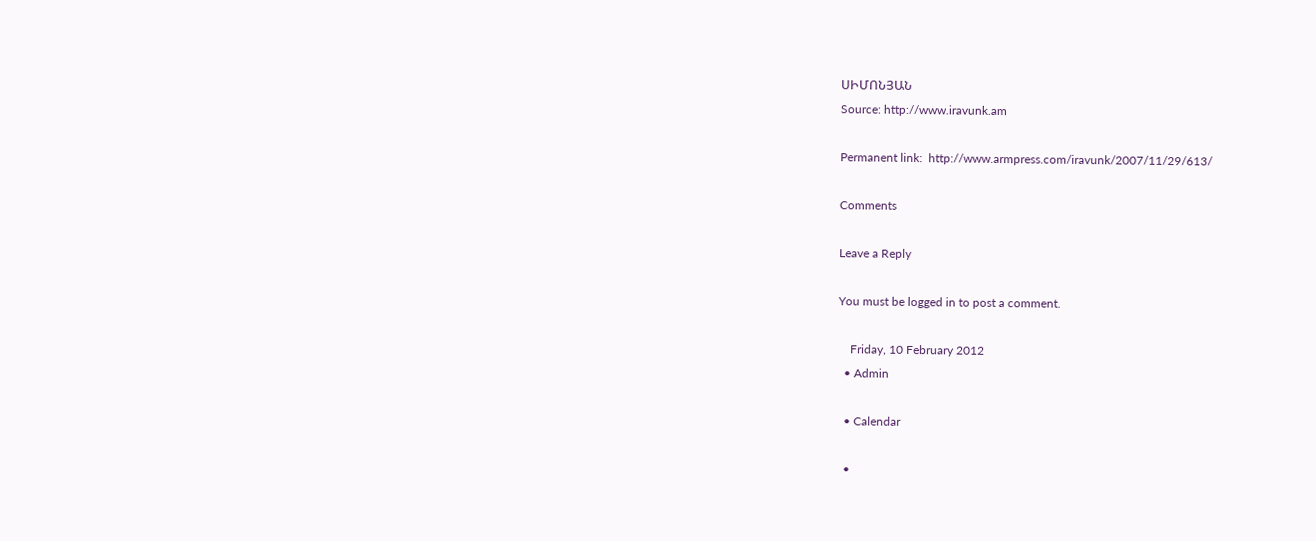ՍԻՄՈՆՅԱՆ
Source: http://www.iravunk.am

Permanent link:  http://www.armpress.com/iravunk/2007/11/29/613/

Comments

Leave a Reply

You must be logged in to post a comment.

    Friday, 10 February 2012
  • Admin

  • Calendar

  •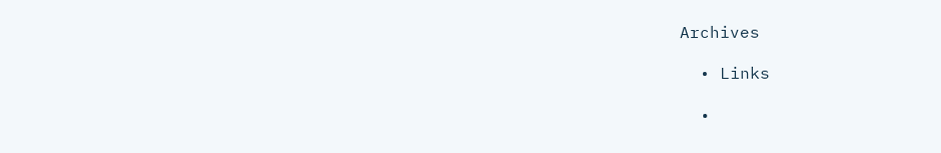Archives

  • Links

  •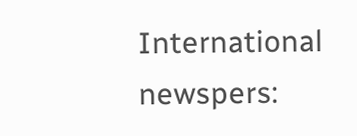International newspers: